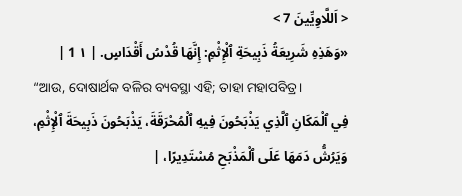< اَللَّاوِيِّينَ 7 >
«وَهَذِهِ شَرِيعَةُ ذَبِيحَةِ ٱلْإِثْمِ: إِنَّهَا قُدْسُ أَقْدَاسٍ. | ١ 1 |
“ଆଉ, ଦୋଷାର୍ଥକ ବଳିର ବ୍ୟବସ୍ଥା ଏହି; ତାହା ମହାପବିତ୍ର।
فِي ٱلْمَكَانِ ٱلَّذِي يَذْبَحُونَ فِيهِ ٱلْمُحْرَقَةَ، يَذْبَحُونَ ذَبِيحَةَ ٱلْإِثْمِ، وَيَرُشُّ دَمَهَا عَلَى ٱلْمَذْبَحِ مُسْتَدِيرًا، |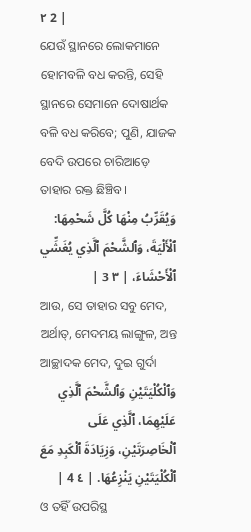٢ 2 |
ଯେଉଁ ସ୍ଥାନରେ ଲୋକମାନେ ହୋମବଳି ବଧ କରନ୍ତି, ସେହି ସ୍ଥାନରେ ସେମାନେ ଦୋଷାର୍ଥକ ବଳି ବଧ କରିବେ; ପୁଣି, ଯାଜକ ବେଦି ଉପରେ ଚାରିଆଡ଼େ ତାହାର ରକ୍ତ ଛିଞ୍ଚିବ।
وَيُقَرِّبُ مِنْهَا كُلَّ شَحْمِهَا: ٱلْأَلْيَةَ، وَٱلشَّحْمَ ٱلَّذِي يُغَشِّي ٱلْأَحْشَاءَ، | ٣ 3 |
ଆଉ, ସେ ତାହାର ସବୁ ମେଦ, ଅର୍ଥାତ୍, ମେଦମୟ ଲାଙ୍ଗୁଳ, ଅନ୍ତ ଆଚ୍ଛାଦକ ମେଦ, ଦୁଇ ଗୁର୍ଦା
وَٱلْكُلْيَتَيْنِ وَٱلشَّحْمَ ٱلَّذِي عَلَيْهِمَا، ٱلَّذِي عَلَى ٱلْخَاصِرَتَيْنِ، وَزِيَادَةَ ٱلْكَبِدِ مَعَ ٱلْكُلْيَتَيْنِ يَنْزِعُهَا. | ٤ 4 |
ଓ ତହିଁ ଉପରିସ୍ଥ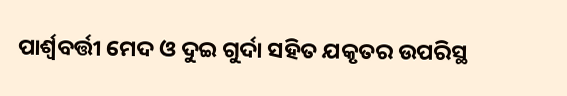ପାର୍ଶ୍ୱବର୍ତ୍ତୀ ମେଦ ଓ ଦୁଇ ଗୁର୍ଦା ସହିତ ଯକୃତର ଉପରିସ୍ଥ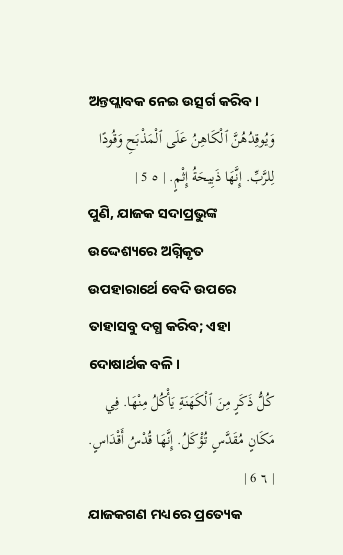ଅନ୍ତପ୍ଲାବକ ନେଇ ଉତ୍ସର୍ଗ କରିବ।
وَيُوقِدُهُنَّ ٱلْكَاهِنُ عَلَى ٱلْمَذْبَحِ وَقُودًا لِلرَّبِّ. إِنَّهَا ذَبِيحَةُ إِثْمٍ. | ٥ 5 |
ପୁଣି, ଯାଜକ ସଦାପ୍ରଭୁଙ୍କ ଉଦ୍ଦେଶ୍ୟରେ ଅଗ୍ନିକୃତ ଉପହାରାର୍ଥେ ବେଦି ଉପରେ ତାହାସବୁ ଦଗ୍ଧ କରିବ; ଏହା ଦୋଷାର୍ଥକ ବଳି।
كُلُّ ذَكَرٍ مِنَ ٱلْكَهَنَةِ يَأْكُلُ مِنْهَا. فِي مَكَانٍ مُقَدَّسٍ تُؤْكَلُ. إِنَّهَا قُدْسُ أَقْدَاسٍ. | ٦ 6 |
ଯାଜକଗଣ ମଧ୍ୟରେ ପ୍ରତ୍ୟେକ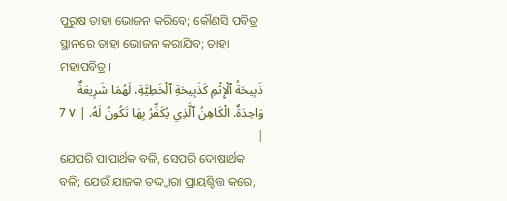ପୁରୁଷ ତାହା ଭୋଜନ କରିବେ; କୌଣସି ପବିତ୍ର ସ୍ଥାନରେ ତାହା ଭୋଜନ କରାଯିବ; ତାହା ମହାପବିତ୍ର।
ذَبِيحَةُ ٱلْإِثْمِ كَذَبِيحَةِ ٱلْخَطِيَّةِ، لَهُمَا شَرِيعَةٌ وَاحِدَةٌ. الْكَاهِنُ ٱلَّذِي يُكَفِّرُ بِهَا تَكُونُ لَهُ. | ٧ 7 |
ଯେପରି ପାପାର୍ଥକ ବଳି, ସେପରି ଦୋଷାର୍ଥକ ବଳି; ଯେଉଁ ଯାଜକ ତଦ୍ଦ୍ୱାରା ପ୍ରାୟଶ୍ଚିତ୍ତ କରେ,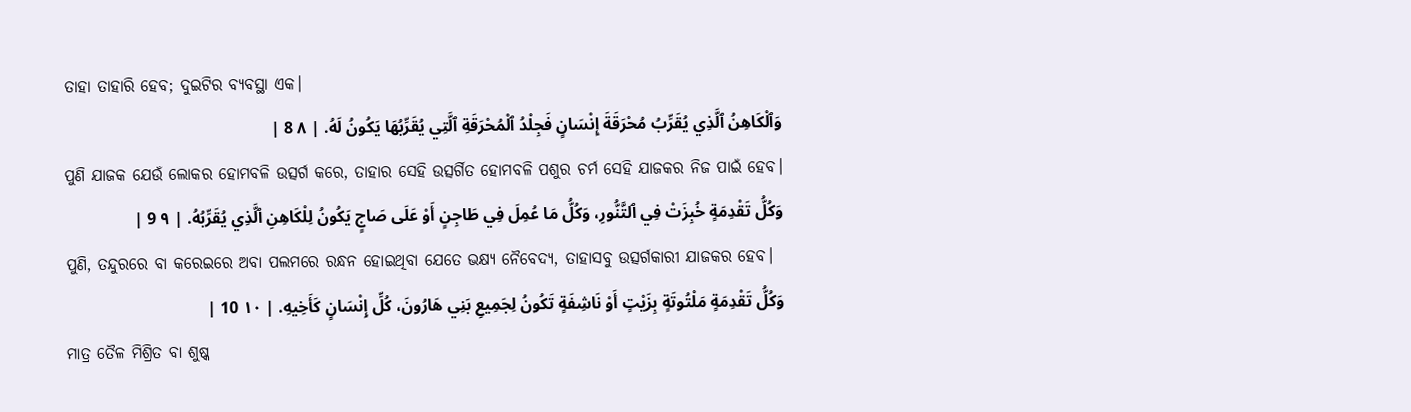ତାହା ତାହାରି ହେବ; ଦୁଇଟିର ବ୍ୟବସ୍ଥା ଏକ।
وَٱلْكَاهِنُ ٱلَّذِي يُقَرِّبُ مُحْرَقَةَ إِنْسَانٍ فَجِلْدُ ٱلْمُحْرَقَةِ ٱلَّتِي يُقَرِّبُهَا يَكُونُ لَهُ. | ٨ 8 |
ପୁଣି ଯାଜକ ଯେଉଁ ଲୋକର ହୋମବଳି ଉତ୍ସର୍ଗ କରେ, ତାହାର ସେହି ଉତ୍ସର୍ଗିତ ହୋମବଳି ପଶୁର ଚର୍ମ ସେହି ଯାଜକର ନିଜ ପାଇଁ ହେବ।
وَكُلُّ تَقْدِمَةٍ خُبِزَتْ فِي ٱلتَّنُّورِ، وَكُلُّ مَا عُمِلَ فِي طَاجِنٍ أَوْ عَلَى صَاجٍ يَكُونُ لِلْكَاهِنِ ٱلَّذِي يُقَرِّبُهُ. | ٩ 9 |
ପୁଣି, ତନ୍ଦୁରରେ ବା କରେଇରେ ଅବା ପଲମରେ ରନ୍ଧନ ହୋଇଥିବା ଯେତେ ଭକ୍ଷ୍ୟ ନୈବେଦ୍ୟ, ତାହାସବୁ ଉତ୍ସର୍ଗକାରୀ ଯାଜକର ହେବ।
وَكُلُّ تَقْدِمَةٍ مَلْتُوتَةٍ بِزَيْتٍ أَوْ نَاشِفَةٍ تَكُونُ لِجَمِيعِ بَنِي هَارُونَ، كُلِّ إِنْسَانٍ كَأَخِيهِ. | ١٠ 10 |
ମାତ୍ର ତୈଳ ମିଶ୍ରିତ ବା ଶୁଷ୍କ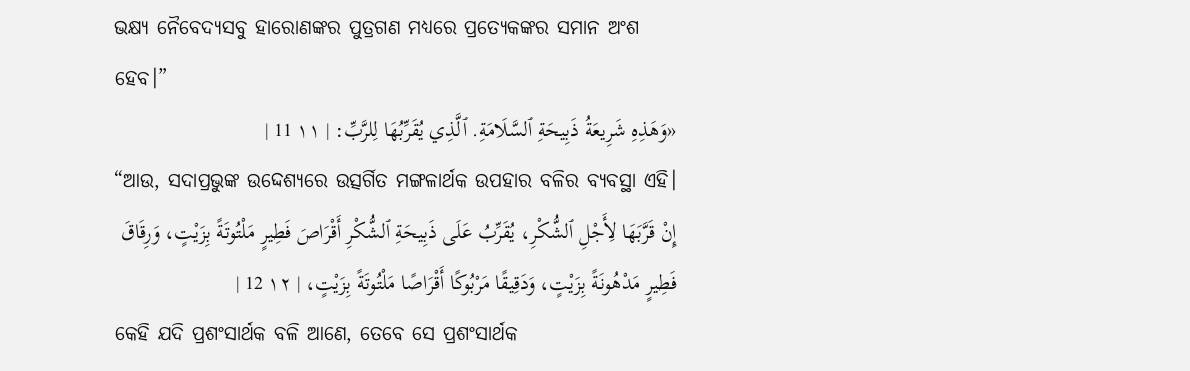ଭକ୍ଷ୍ୟ ନୈବେଦ୍ୟସବୁ ହାରୋଣଙ୍କର ପୁତ୍ରଗଣ ମଧ୍ୟରେ ପ୍ରତ୍ୟେକଙ୍କର ସମାନ ଅଂଶ ହେବ।”
«وَهَذِهِ شَرِيعَةُ ذَبِيحَةِ ٱلسَّلَامَةِ. ٱلَّذِي يُقَرِّبُهَا لِلرَّبِّ: | ١١ 11 |
“ଆଉ, ସଦାପ୍ରଭୁଙ୍କ ଉଦ୍ଦେଶ୍ୟରେ ଉତ୍ସର୍ଗିତ ମଙ୍ଗଳାର୍ଥକ ଉପହାର ବଳିର ବ୍ୟବସ୍ଥା ଏହି।
إِنْ قَرَّبَهَا لِأَجْلِ ٱلشُّكْرِ، يُقَرِّبُ عَلَى ذَبِيحَةِ ٱلشُّكْرِ أَقْرَاصَ فَطِيرٍ مَلْتُوتَةً بِزَيْتٍ، وَرِقَاقَ فَطِيرٍ مَدْهُونَةً بِزَيْتٍ، وَدَقِيقًا مَرْبُوكًا أَقْرَاصًا مَلْتُوتَةً بِزَيْتٍ، | ١٢ 12 |
କେହି ଯଦି ପ୍ରଶଂସାର୍ଥକ ବଳି ଆଣେ, ତେବେ ସେ ପ୍ରଶଂସାର୍ଥକ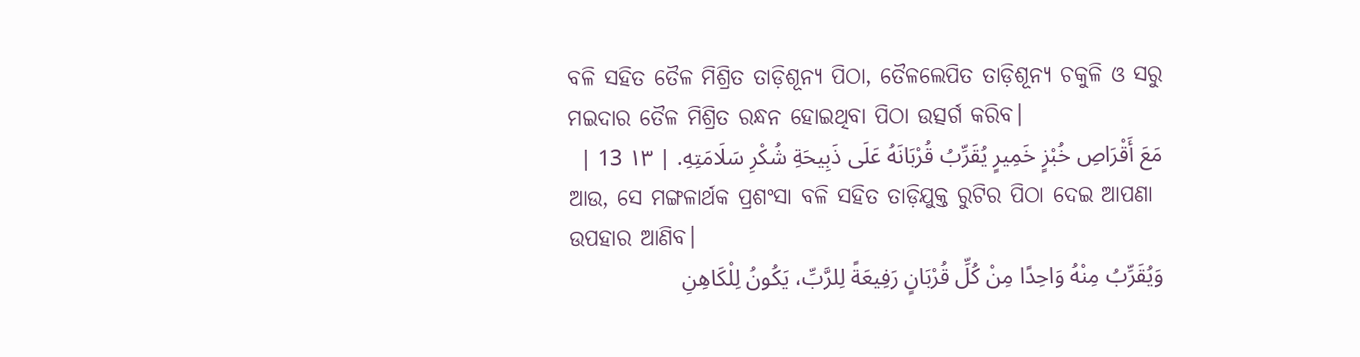ବଳି ସହିତ ତୈଳ ମିଶ୍ରିତ ତାଡ଼ିଶୂନ୍ୟ ପିଠା, ତୈଳଲେପିତ ତାଡ଼ିଶୂନ୍ୟ ଚକୁଳି ଓ ସରୁ ମଇଦାର ତୈଳ ମିଶ୍ରିତ ରନ୍ଧନ ହୋଇଥିବା ପିଠା ଉତ୍ସର୍ଗ କରିବ।
مَعَ أَقْرَاصِ خُبْزٍ خَمِيرٍ يُقَرِّبُ قُرْبَانَهُ عَلَى ذَبِيحَةِ شُكْرِ سَلَامَتِهِ. | ١٣ 13 |
ଆଉ, ସେ ମଙ୍ଗଳାର୍ଥକ ପ୍ରଶଂସା ବଳି ସହିତ ତାଡ଼ିଯୁକ୍ତ ରୁଟିର ପିଠା ଦେଇ ଆପଣା ଉପହାର ଆଣିବ।
وَيُقَرِّبُ مِنْهُ وَاحِدًا مِنْ كُلِّ قُرْبَانٍ رَفِيعَةً لِلرَّبِّ، يَكُونُ لِلْكَاهِنِ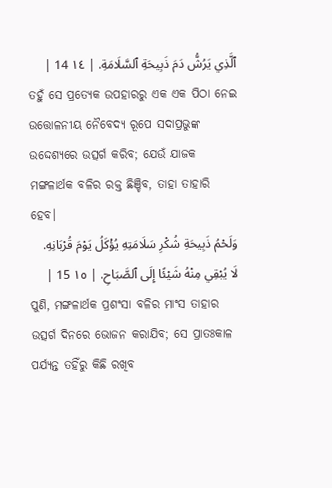ٱلَّذِي يَرُشُّ دَمَ ذَبِيحَةِ ٱلسَّلَامَةِ. | ١٤ 14 |
ତହୁଁ ସେ ପ୍ରତ୍ୟେକ ଉପହାରରୁ ଏକ ଏକ ପିଠା ନେଇ ଉତ୍ତୋଳନୀୟ ନୈବେଦ୍ୟ ରୂପେ ସଦାପ୍ରଭୁଙ୍କ ଉଦ୍ଦେଶ୍ୟରେ ଉତ୍ସର୍ଗ କରିବ; ଯେଉଁ ଯାଜକ ମଙ୍ଗଳାର୍ଥକ ବଳିର ରକ୍ତ ଛିଞ୍ଚିବ, ତାହା ତାହାରି ହେବ।
وَلَحْمُ ذَبِيحَةِ شُكْرِ سَلَامَتِهِ يُؤْكَلُ يَوْمَ قُرْبَانِهِ. لَا يُبْقِي مِنْهُ شَيْئًا إِلَى ٱلصَّبَاحِ. | ١٥ 15 |
ପୁଣି, ମଙ୍ଗଳାର୍ଥକ ପ୍ରଶଂସା ବଳିର ମାଂସ ତାହାର ଉତ୍ସର୍ଗ ଦିନରେ ଭୋଜନ କରାଯିବ; ସେ ପ୍ରାତଃକାଳ ପର୍ଯ୍ୟନ୍ତ ତହିଁରୁ କିଛି ରଖିବ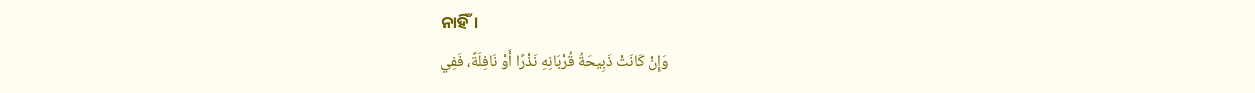ନାହିଁ।
وَإِنْ كَانَتْ ذَبِيحَةُ قُرْبَانِهِ نَذْرًا أَوْ نَافِلَةً، فَفِي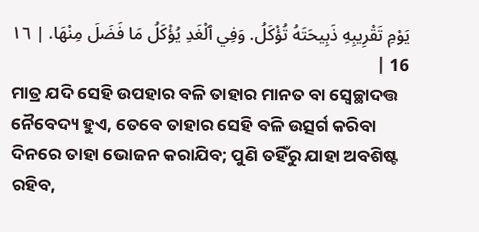يَوْمِ تَقْرِيبِهِ ذَبِيحَتَهُ تُؤْكَلُ. وَفِي ٱلْغَدِ يُؤْكَلُ مَا فَضَلَ مِنْهَا. | ١٦ 16 |
ମାତ୍ର ଯଦି ସେହି ଉପହାର ବଳି ତାହାର ମାନତ ବା ସ୍ୱେଚ୍ଛାଦତ୍ତ ନୈବେଦ୍ୟ ହୁଏ, ତେବେ ତାହାର ସେହି ବଳି ଉତ୍ସର୍ଗ କରିବା ଦିନରେ ତାହା ଭୋଜନ କରାଯିବ; ପୁଣି ତହିଁରୁ ଯାହା ଅବଶିଷ୍ଟ ରହିବ,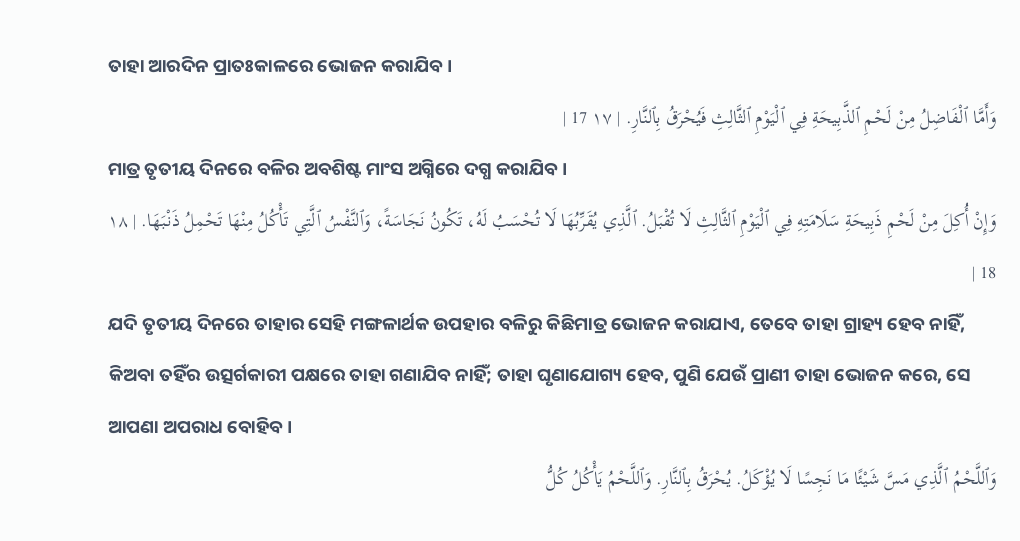ତାହା ଆରଦିନ ପ୍ରାତଃକାଳରେ ଭୋଜନ କରାଯିବ।
وَأَمَّا ٱلْفَاضِلُ مِنْ لَحْمِ ٱلذَّبِيحَةِ فِي ٱلْيَوْمِ ٱلثَّالِثِ فَيُحْرَقُ بِٱلنَّارِ. | ١٧ 17 |
ମାତ୍ର ତୃତୀୟ ଦିନରେ ବଳିର ଅବଶିଷ୍ଟ ମାଂସ ଅଗ୍ନିରେ ଦଗ୍ଧ କରାଯିବ।
وَإِنْ أُكِلَ مِنْ لَحْمِ ذَبِيحَةِ سَلَامَتِهِ فِي ٱلْيَوْمِ ٱلثَّالِثِ لَا تُقْبَلُ. ٱلَّذِي يُقَرِّبُهَا لَا تُحْسَبُ لَهُ، تَكُونُ نَجَاسَةً، وَٱلنَّفْسُ ٱلَّتِي تَأْكُلُ مِنْهَا تَحْمِلُ ذَنْبَهَا. | ١٨ 18 |
ଯଦି ତୃତୀୟ ଦିନରେ ତାହାର ସେହି ମଙ୍ଗଳାର୍ଥକ ଉପହାର ବଳିରୁ କିଛିମାତ୍ର ଭୋଜନ କରାଯାଏ, ତେବେ ତାହା ଗ୍ରାହ୍ୟ ହେବ ନାହିଁ, କିଅବା ତହିଁର ଉତ୍ସର୍ଗକାରୀ ପକ୍ଷରେ ତାହା ଗଣାଯିବ ନାହିଁ; ତାହା ଘୃଣାଯୋଗ୍ୟ ହେବ, ପୁଣି ଯେଉଁ ପ୍ରାଣୀ ତାହା ଭୋଜନ କରେ, ସେ ଆପଣା ଅପରାଧ ବୋହିବ।
وَٱللَّحْمُ ٱلَّذِي مَسَّ شَيْئًا مَا نَجِسًا لَا يُؤْكَلُ. يُحْرَقُ بِٱلنَّارِ. وَٱللَّحْمُ يَأْكُلُ كُلُّ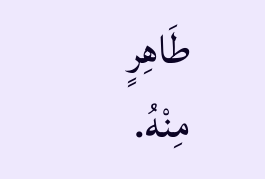طَاهِرٍ مِنْهُ.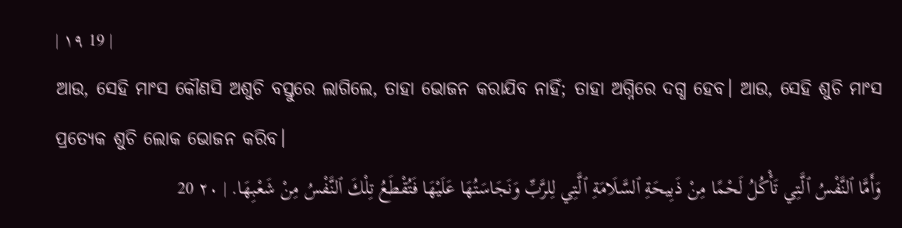| ١٩ 19 |
ଆଉ, ସେହି ମାଂସ କୌଣସି ଅଶୁଚି ବସ୍ତୁରେ ଲାଗିଲେ, ତାହା ଭୋଜନ କରାଯିବ ନାହିଁ; ତାହା ଅଗ୍ନିରେ ଦଗ୍ଧ ହେବ। ଆଉ, ସେହି ଶୁଚି ମାଂସ ପ୍ରତ୍ୟେକ ଶୁଚି ଲୋକ ଭୋଜନ କରିବ।
وَأَمَّا ٱلنَّفْسُ ٱلَّتِي تَأْكُلُ لَحْمًا مِنْ ذَبِيحَةِ ٱلسَّلَامَةِ ٱلَّتِي لِلرَّبِّ وَنَجَاسَتُهَا عَلَيْهَا فَتُقْطَعُ تِلْكَ ٱلنَّفْسُ مِنْ شَعْبِهَا. | ٢٠ 20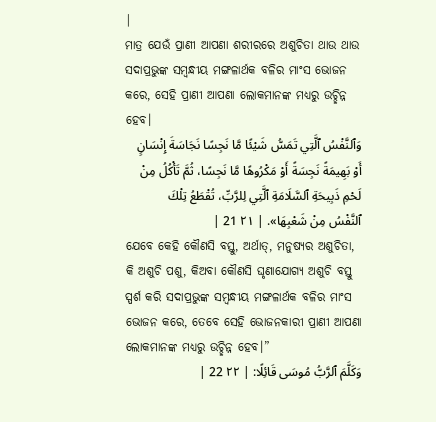|
ମାତ୍ର ଯେଉଁ ପ୍ରାଣୀ ଆପଣା ଶରୀରରେ ଅଶୁଚିତା ଥାଉ ଥାଉ ସଦାପ୍ରଭୁଙ୍କ ସମ୍ବନ୍ଧୀୟ ମଙ୍ଗଳାର୍ଥକ ବଳିର ମାଂସ ଭୋଜନ କରେ, ସେହି ପ୍ରାଣୀ ଆପଣା ଲୋକମାନଙ୍କ ମଧ୍ୟରୁ ଉଚ୍ଛିନ୍ନ ହେବ।
وَٱلنَّفْسُ ٱلَّتِي تَمَسُّ شَيْئًا مَّا نَجِسًا نَجَاسَةَ إِنْسَانٍ أَوْ بَهِيمَةً نَجِسَةً أَوْ مَكْرُوهًا مَّا نَجِسًا، ثُمَّ تَأْكُلُ مِنْ لَحْمِ ذَبِيحَةِ ٱلسَّلَامَةِ ٱلَّتِي لِلرَّبِّ، تُقْطَعُ تِلْكَ ٱلنَّفْسُ مِنْ شَعْبِهَا». | ٢١ 21 |
ଯେବେ କେହି କୌଣସି ବସ୍ତୁ, ଅର୍ଥାତ୍, ମନୁଷ୍ୟର ଅଶୁଚିତା, କି ଅଶୁଚି ପଶୁ, କିଅବା କୌଣସି ଘୃଣାଯୋଗ୍ୟ ଅଶୁଚି ବସ୍ତୁ ସ୍ପର୍ଶ କରି ସଦାପ୍ରଭୁଙ୍କ ସମ୍ବନ୍ଧୀୟ ମଙ୍ଗଳାର୍ଥକ ବଳିର ମାଂସ ଭୋଜନ କରେ, ତେବେ ସେହି ଭୋଜନକାରୀ ପ୍ରାଣୀ ଆପଣା ଲୋକମାନଙ୍କ ମଧ୍ୟରୁ ଉଚ୍ଛିନ୍ନ ହେବ।”
وَكَلَّمَ ٱلرَّبُّ مُوسَى قَائِلًا: | ٢٢ 22 |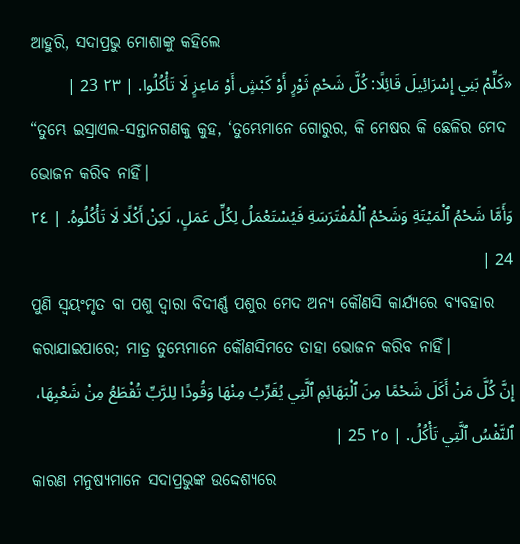ଆହୁରି, ସଦାପ୍ରଭୁ ମୋଶାଙ୍କୁ କହିଲେ
«كَلِّمْ بَنِي إِسْرَائِيلَ قَائِلًا: كُلَّ شَحْمِ ثَوْرٍ أَوْ كَبْشٍ أَوْ مَاعِزٍ لَا تَأْكُلُوا. | ٢٣ 23 |
“ତୁମ୍ଭେ ଇସ୍ରାଏଲ-ସନ୍ତାନଗଣକୁ କୁହ, ‘ତୁମ୍ଭେମାନେ ଗୋରୁର, କି ମେଷର କି ଛେଳିର ମେଦ ଭୋଜନ କରିବ ନାହିଁ।
وَأَمَّا شَحْمُ ٱلْمَيْتَةِ وَشَحْمُ ٱلْمُفْتَرَسَةِ فَيُسْتَعْمَلُ لِكُلِّ عَمَلٍ، لَكِنْ أَكْلًا لَا تَأْكُلُوهُ. | ٢٤ 24 |
ପୁଣି ସ୍ୱୟଂମୃତ ବା ପଶୁ ଦ୍ୱାରା ବିଦୀର୍ଣ୍ଣ ପଶୁର ମେଦ ଅନ୍ୟ କୌଣସି କାର୍ଯ୍ୟରେ ବ୍ୟବହାର କରାଯାଇପାରେ; ମାତ୍ର ତୁମ୍ଭେମାନେ କୌଣସିମତେ ତାହା ଭୋଜନ କରିବ ନାହିଁ।
إِنَّ كُلَّ مَنْ أَكَلَ شَحْمًا مِنَ ٱلْبَهَائِمِ ٱلَّتِي يُقَرِّبُ مِنْهَا وَقُودًا لِلرَّبِّ تُقْطَعُ مِنْ شَعْبِهَا، ٱلنَّفْسُ ٱلَّتِي تَأْكُلُ. | ٢٥ 25 |
କାରଣ ମନୁଷ୍ୟମାନେ ସଦାପ୍ରଭୁଙ୍କ ଉଦ୍ଦେଶ୍ୟରେ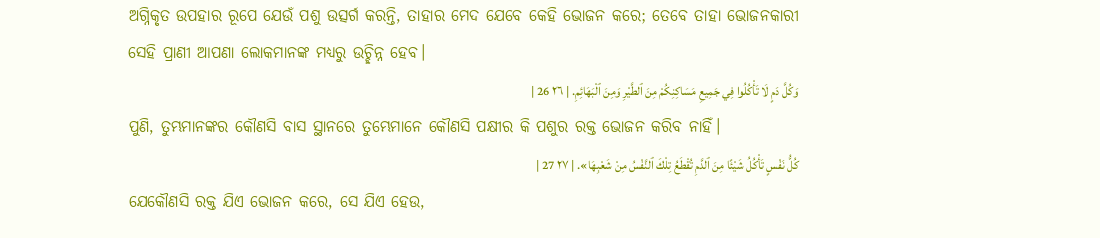ଅଗ୍ନିକୃତ ଉପହାର ରୂପେ ଯେଉଁ ପଶୁ ଉତ୍ସର୍ଗ କରନ୍ତି, ତାହାର ମେଦ ଯେବେ କେହି ଭୋଜନ କରେ; ତେବେ ତାହା ଭୋଜନକାରୀ ସେହି ପ୍ରାଣୀ ଆପଣା ଲୋକମାନଙ୍କ ମଧ୍ୟରୁ ଉଚ୍ଛିନ୍ନ ହେବ।
وَكُلَّ دَمٍ لَا تَأْكُلُوا فِي جَمِيعِ مَسَاكِنِكُمْ مِنَ ٱلطَّيْرِ وَمِنَ ٱلْبَهَائِمِ. | ٢٦ 26 |
ପୁଣି, ତୁମ୍ଭମାନଙ୍କର କୌଣସି ବାସ ସ୍ଥାନରେ ତୁମ୍ଭେମାନେ କୌଣସି ପକ୍ଷୀର କି ପଶୁର ରକ୍ତ ଭୋଜନ କରିବ ନାହିଁ।
كُلُّ نَفْسٍ تَأْكُلُ شَيْئًا مِنَ ٱلدَّمِ تُقْطَعُ تِلْكَ ٱلنَّفْسُ مِنْ شَعْبِهَا». | ٢٧ 27 |
ଯେକୌଣସି ରକ୍ତ ଯିଏ ଭୋଜନ କରେ, ସେ ଯିଏ ହେଉ,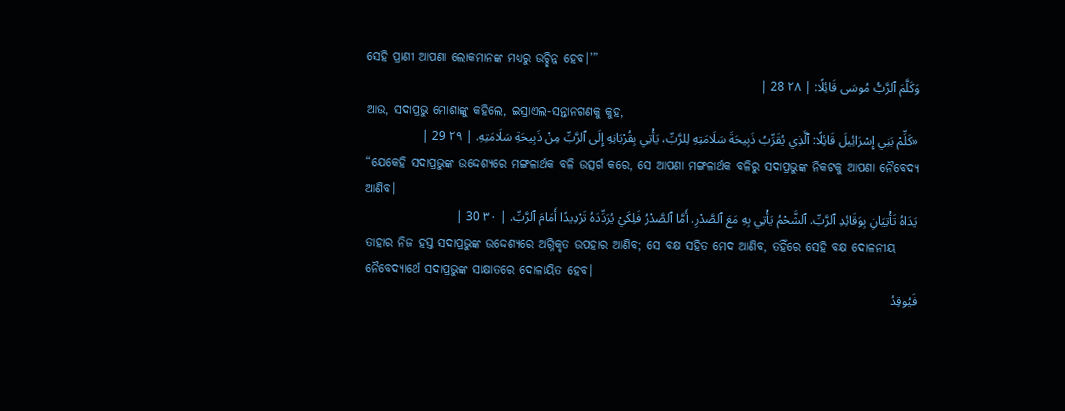ସେହି ପ୍ରାଣୀ ଆପଣା ଲୋକମାନଙ୍କ ମଧ୍ୟରୁ ଉଚ୍ଛିନ୍ନ ହେବ।’”
وَكَلَّمَ ٱلرَّبُّ مُوسَى قَائِلًا: | ٢٨ 28 |
ଆଉ, ସଦାପ୍ରଭୁ ମୋଶାଙ୍କୁ କହିଲେ, ଇସ୍ରାଏଲ-ସନ୍ତାନଗଣକୁ କୁହ,
«كَلِّمْ بَنِي إِسْرَائِيلَ قَائِلًا: ٱلَّذِي يُقَرِّبُ ذَبِيحَةَ سَلَامَتِهِ لِلرَّبِّ، يَأْتِي بِقُرْبَانِهِ إِلَى ٱلرَّبِّ مِنْ ذَبِيحَةِ سَلَامَتِهِ. | ٢٩ 29 |
“ଯେକେହି ସଦାପ୍ରଭୁଙ୍କ ଉଦ୍ଦେଶ୍ୟରେ ମଙ୍ଗଳାର୍ଥକ ବଳି ଉତ୍ସର୍ଗ କରେ, ସେ ଆପଣା ମଙ୍ଗଳାର୍ଥକ ବଳିରୁ ସଦାପ୍ରଭୁଙ୍କ ନିକଟକୁ ଆପଣା ନୈବେଦ୍ୟ ଆଣିବ।
يَدَاهُ تَأْتِيَانِ بِوَقَائِدِ ٱلرَّبِّ. ٱلشَّحْمُ يَأْتِي بِهِ مَعَ ٱلصَّدْرِ. أَمَّا ٱلصَّدْرُ فَلِكَيْ يُرَدِّدَهُ تَرْدِيدًا أَمَامَ ٱلرَّبِّ. | ٣٠ 30 |
ତାହାର ନିଜ ହସ୍ତ ସଦାପ୍ରଭୁଙ୍କ ଉଦ୍ଦେଶ୍ୟରେ ଅଗ୍ନିକୃତ ଉପହାର ଆଣିବ; ସେ ବକ୍ଷ ସହିତ ମେଦ ଆଣିବ, ତହିଁରେ ସେହି ବକ୍ଷ ଦୋଳନୀୟ ନୈବେଦ୍ୟାର୍ଥେ ସଦାପ୍ରଭୁଙ୍କ ସାକ୍ଷାତରେ ଦୋଳାୟିତ ହେବ।
فَيُوقِدُ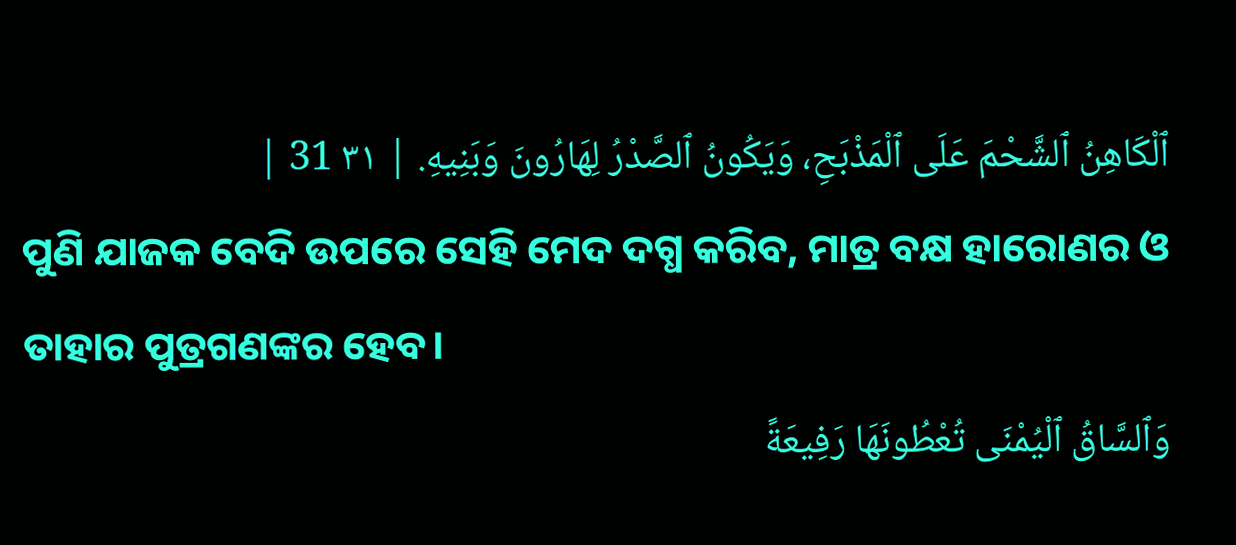ٱلْكَاهِنُ ٱلشَّحْمَ عَلَى ٱلْمَذْبَحِ، وَيَكُونُ ٱلصَّدْرُ لِهَارُونَ وَبَنِيهِ. | ٣١ 31 |
ପୁଣି ଯାଜକ ବେଦି ଉପରେ ସେହି ମେଦ ଦଗ୍ଧ କରିବ, ମାତ୍ର ବକ୍ଷ ହାରୋଣର ଓ ତାହାର ପୁତ୍ରଗଣଙ୍କର ହେବ।
وَٱلسَّاقُ ٱلْيُمْنَى تُعْطُونَهَا رَفِيعَةً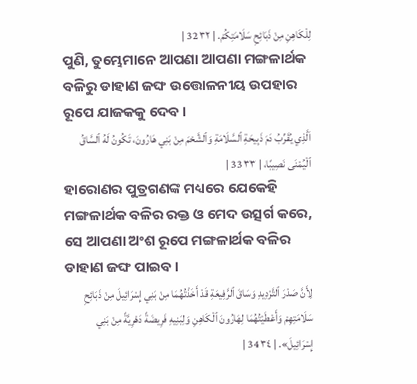لِلْكَاهِنِ مِنْ ذَبَائِحِ سَلَامَتِكُمْ. | ٣٢ 32 |
ପୁଣି, ତୁମ୍ଭେମାନେ ଆପଣା ଆପଣା ମଙ୍ଗଳାର୍ଥକ ବଳିରୁ ଡାହାଣ ଜଙ୍ଘ ଉତ୍ତୋଳନୀୟ ଉପହାର ରୂପେ ଯାଜକକୁ ଦେବ।
اَلَّذِي يُقَرِّبُ دَمَ ذَبِيحَةِ ٱلسَّلَامَةِ وَٱلشَّحْمَ مِنْ بَنِي هَارُونَ، تَكُونُ لَهُ ٱلسَّاقُ ٱلْيُمْنَى نَصِيبًا، | ٣٣ 33 |
ହାରୋଣର ପୁତ୍ରଗଣଙ୍କ ମଧ୍ୟରେ ଯେକେହି ମଙ୍ଗଳାର୍ଥକ ବଳିର ରକ୍ତ ଓ ମେଦ ଉତ୍ସର୍ଗ କରେ, ସେ ଆପଣା ଅଂଶ ରୂପେ ମଙ୍ଗଳାର୍ଥକ ବଳିର ଡାହାଣ ଜଙ୍ଘ ପାଇବ।
لِأَنَّ صَدْرَ ٱلتَّرْدِيدِ وَسَاقَ ٱلرَّفِيعَةِ قَدْ أَخَذْتُهُمَا مِنْ بَنِي إِسْرَائِيلَ مِنْ ذَبَائِحِ سَلَامَتِهِمْ وَأَعْطَيْتُهُمَا لِهَارُونَ ٱلْكَاهِنِ وَلِبَنِيهِ فَرِيضَةً دَهْرِيَّةً مِنْ بَنِي إِسْرَائِيلَ». | ٣٤ 34 |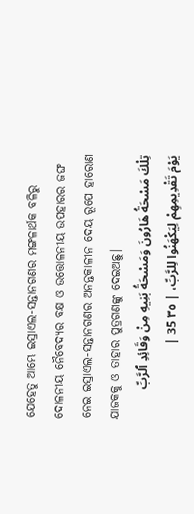ଯେହେତୁ ଆମ୍ଭେ ଇସ୍ରାଏଲ-ସନ୍ତାନଗଣର ମଙ୍ଗଳାର୍ଥକ ବଳିରୁ ଦୋଳନୀୟ ନୈବେଦ୍ୟର ବକ୍ଷ ଓ ଉତ୍ତୋଳନୀୟ ଉପହାରର ଜଙ୍ଘ ନେଇ ଇସ୍ରାଏଲ-ସନ୍ତାନଗଣର ଅନନ୍ତକାଳୀନ ଦେୟ ରୂପେ ହାରୋଣ ଯାଜକକୁ ଓ ତାହାର ପୁତ୍ରଗଣଙ୍କୁ ଦେଇଅଛୁ।
تِلْكَ مَسْحَةُ هَارُونَ وَمَسْحَةُ بَنِيهِ مِنْ وَقَائِدِ ٱلرَّبِّ يَوْمَ تَقْدِيمِهِمْ لِيَكْهَنُوا لِلرَّبِّ، | ٣٥ 35 |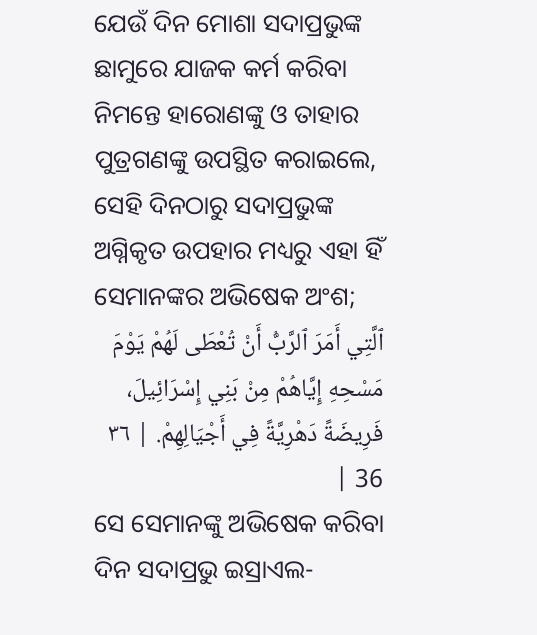ଯେଉଁ ଦିନ ମୋଶା ସଦାପ୍ରଭୁଙ୍କ ଛାମୁରେ ଯାଜକ କର୍ମ କରିବା ନିମନ୍ତେ ହାରୋଣଙ୍କୁ ଓ ତାହାର ପୁତ୍ରଗଣଙ୍କୁ ଉପସ୍ଥିତ କରାଇଲେ, ସେହି ଦିନଠାରୁ ସଦାପ୍ରଭୁଙ୍କ ଅଗ୍ନିକୃତ ଉପହାର ମଧ୍ୟରୁ ଏହା ହିଁ ସେମାନଙ୍କର ଅଭିଷେକ ଅଂଶ;
ٱلَّتِي أَمَرَ ٱلرَّبُّ أَنْ تُعْطَى لَهُمْ يَوْمَ مَسْحِهِ إِيَّاهُمْ مِنْ بَنِي إِسْرَائِيلَ، فَرِيضَةً دَهْرِيَّةً فِي أَجْيَالِهِمْ. | ٣٦ 36 |
ସେ ସେମାନଙ୍କୁ ଅଭିଷେକ କରିବା ଦିନ ସଦାପ୍ରଭୁ ଇସ୍ରାଏଲ-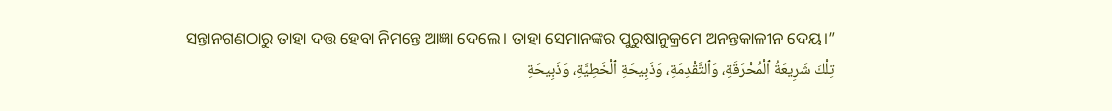ସନ୍ତାନଗଣଠାରୁ ତାହା ଦତ୍ତ ହେବା ନିମନ୍ତେ ଆଜ୍ଞା ଦେଲେ। ତାହା ସେମାନଙ୍କର ପୁରୁଷାନୁକ୍ରମେ ଅନନ୍ତକାଳୀନ ଦେୟ।”
تِلْكَ شَرِيعَةُ ٱلْمُحْرَقَةِ، وَٱلتَّقْدِمَةِ، وَذَبِيحَةِ ٱلْخَطِيَّةِ، وَذَبِيحَةِ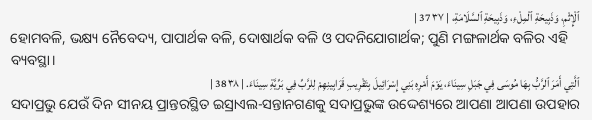ٱلْإِثْمِ، وَذَبِيحَةِ ٱلْمِلْءِ، وَذَبِيحَةِ ٱلسَّلَامَةِ، | ٣٧ 37 |
ହୋମବଳି, ଭକ୍ଷ୍ୟ ନୈବେଦ୍ୟ, ପାପାର୍ଥକ ବଳି, ଦୋଷାର୍ଥକ ବଳି ଓ ପଦନିଯୋଗାର୍ଥକ; ପୁଣି ମଙ୍ଗଳାର୍ଥକ ବଳିର ଏହି ବ୍ୟବସ୍ଥା।
ٱلَّتِي أَمَرَ ٱلرَّبُّ بِهَا مُوسَى فِي جَبَلِ سِينَاءَ، يَوْمَ أَمْرِهِ بَنِي إِسْرَائِيلَ بِتَقْرِيبِ قَرَابِينِهِمْ لِلرَّبِّ فِي بَرِّيَّةِ سِينَاءَ. | ٣٨ 38 |
ସଦାପ୍ରଭୁ ଯେଉଁ ଦିନ ସୀନୟ ପ୍ରାନ୍ତରସ୍ଥିତ ଇସ୍ରାଏଲ-ସନ୍ତାନଗଣକୁ ସଦାପ୍ରଭୁଙ୍କ ଉଦ୍ଦେଶ୍ୟରେ ଆପଣା ଆପଣା ଉପହାର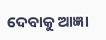ଦେବାକୁ ଆଜ୍ଞା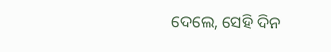ଦେଲେ, ସେହି ଦିନ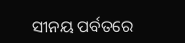ସୀନୟ ପର୍ବତରେ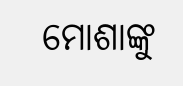ମୋଶାଙ୍କୁ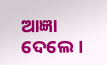ଆଜ୍ଞା ଦେଲେ।